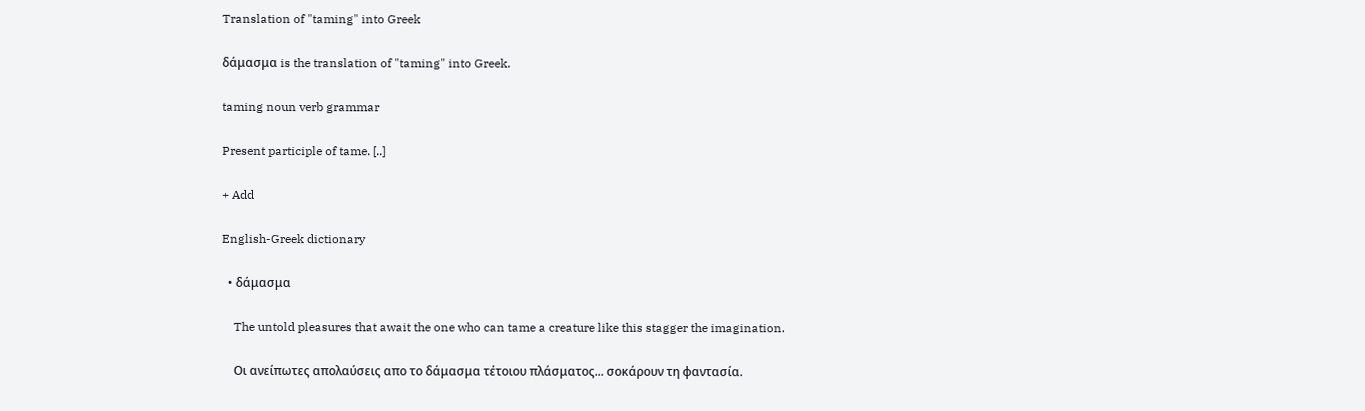Translation of "taming" into Greek

δάμασμα is the translation of "taming" into Greek.

taming noun verb grammar

Present participle of tame. [..]

+ Add

English-Greek dictionary

  • δάμασμα

    The untold pleasures that await the one who can tame a creature like this stagger the imagination.

    Οι ανείπωτες απολαύσεις απο το δάμασμα τέτοιου πλάσματος... σοκάρουν τη φαντασία.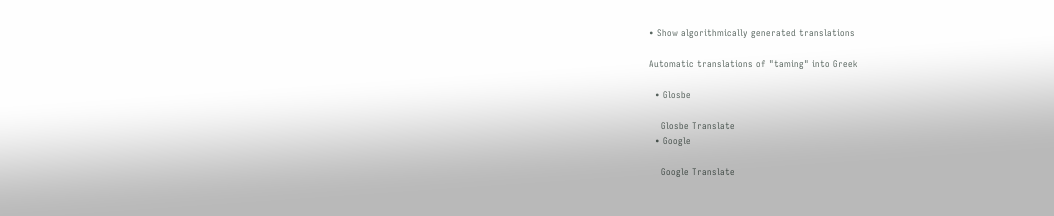• Show algorithmically generated translations

Automatic translations of "taming" into Greek

  • Glosbe

    Glosbe Translate
  • Google

    Google Translate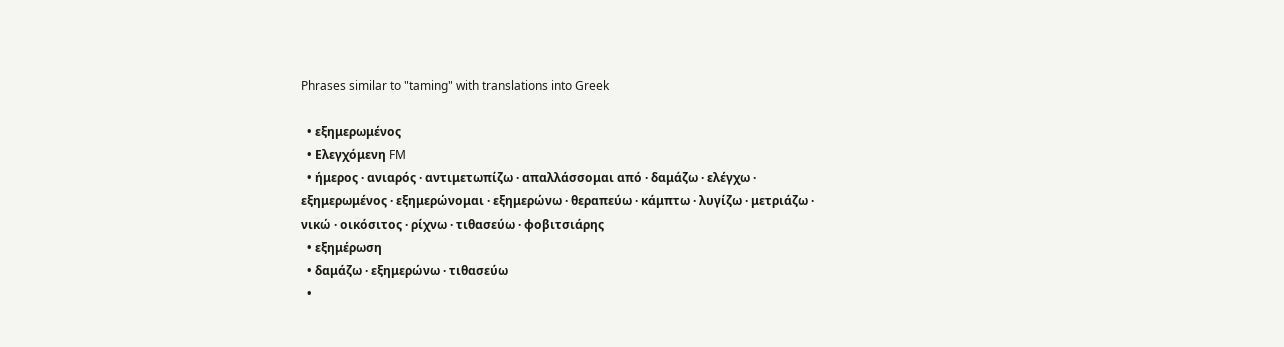Phrases similar to "taming" with translations into Greek

  • εξημερωμένος
  • Ελεγχόμενη FM
  • ήμερος · ανιαρός · αντιμετωπίζω · απαλλάσσομαι από · δαμάζω · ελέγχω · εξημερωμένος · εξημερώνομαι · εξημερώνω · θεραπεύω · κάμπτω · λυγίζω · μετριάζω · νικώ · οικόσιτος · ρίχνω · τιθασεύω · φοβιτσιάρης
  • εξημέρωση
  • δαμάζω · εξημερώνω · τιθασεύω
  •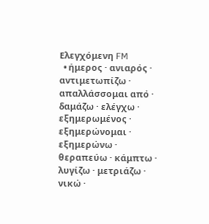Ελεγχόμενη FM
  • ήμερος · ανιαρός · αντιμετωπίζω · απαλλάσσομαι από · δαμάζω · ελέγχω · εξημερωμένος · εξημερώνομαι · εξημερώνω · θεραπεύω · κάμπτω · λυγίζω · μετριάζω · νικώ ·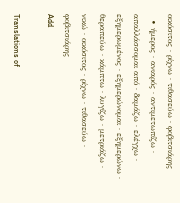οικόσιτος · ρίχνω · τιθασεύω · φοβιτσιάρης
  • ήμερος · ανιαρός · αντιμετωπίζω · απαλλάσσομαι από · δαμάζω · ελέγχω · εξημερωμένος · εξημερώνομαι · εξημερώνω · θεραπεύω · κάμπτω · λυγίζω · μετριάζω · νικώ · οικόσιτος · ρίχνω · τιθασεύω · φοβιτσιάρης
Add

Translations of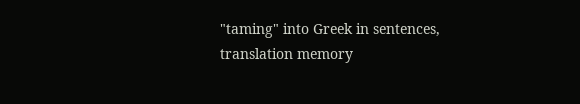"taming" into Greek in sentences, translation memory